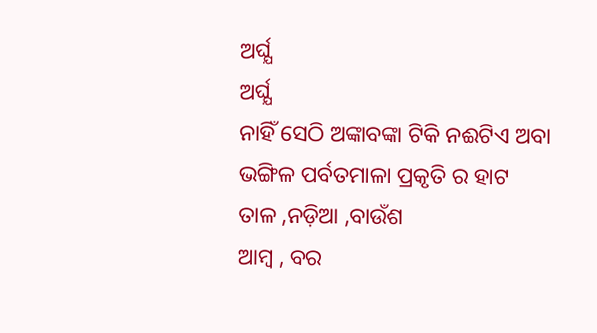ଅର୍ଘ୍ଯ
ଅର୍ଘ୍ଯ
ନାହିଁ ସେଠି ଅଙ୍କାବଙ୍କା ଟିକି ନଈଟିଏ ଅବା
ଭଙ୍ଗିଳ ପର୍ବତମାଳା ପ୍ରକୃତି ର ହାଟ
ତାଳ ,ନଡ଼ିଆ ,ବାଉଁଶ
ଆମ୍ବ , ବର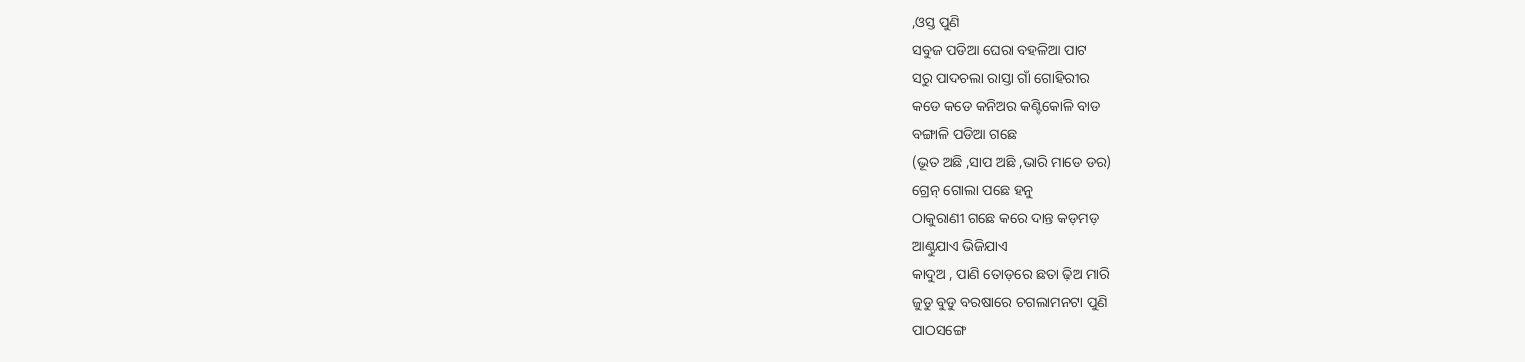,ଓସ୍ତ ପୁଣି
ସବୁଜ ପଡିଆ ଘେରା ବହଳିଆ ପାଟ
ସରୁ ପାଦଚଲା ରାସ୍ତା ଗାଁ ଗୋହିରୀର
କଡେ କଡେ କନିଅର କଣ୍ଟିକୋଳି ବାଡ
ବଙ୍ଗାଳି ପଡିଆ ଗଛେ
(ଭୂତ ଅଛି ,ସାପ ଅଛି ,ଭାରି ମାଡେ ଡର)
ଗ୍ରେନ୍ ଗୋଲା ପଛେ ହନୁ
ଠାକୁରାଣୀ ଗଛେ କରେ ଦାନ୍ତ କଡ଼ମଡ଼
ଆଣ୍ଠୁଯାଏ ଭିଜିଯାଏ
କାଦୁଅ , ପାଣି ତୋଡ଼ରେ ଛତା ଢ଼ିଅ ମାରି
ଜୁଡୁ ବୁଡୁ ବରଷାରେ ଚଗଲାମନଟା ପୁଣି
ପାଠସଙ୍ଗେ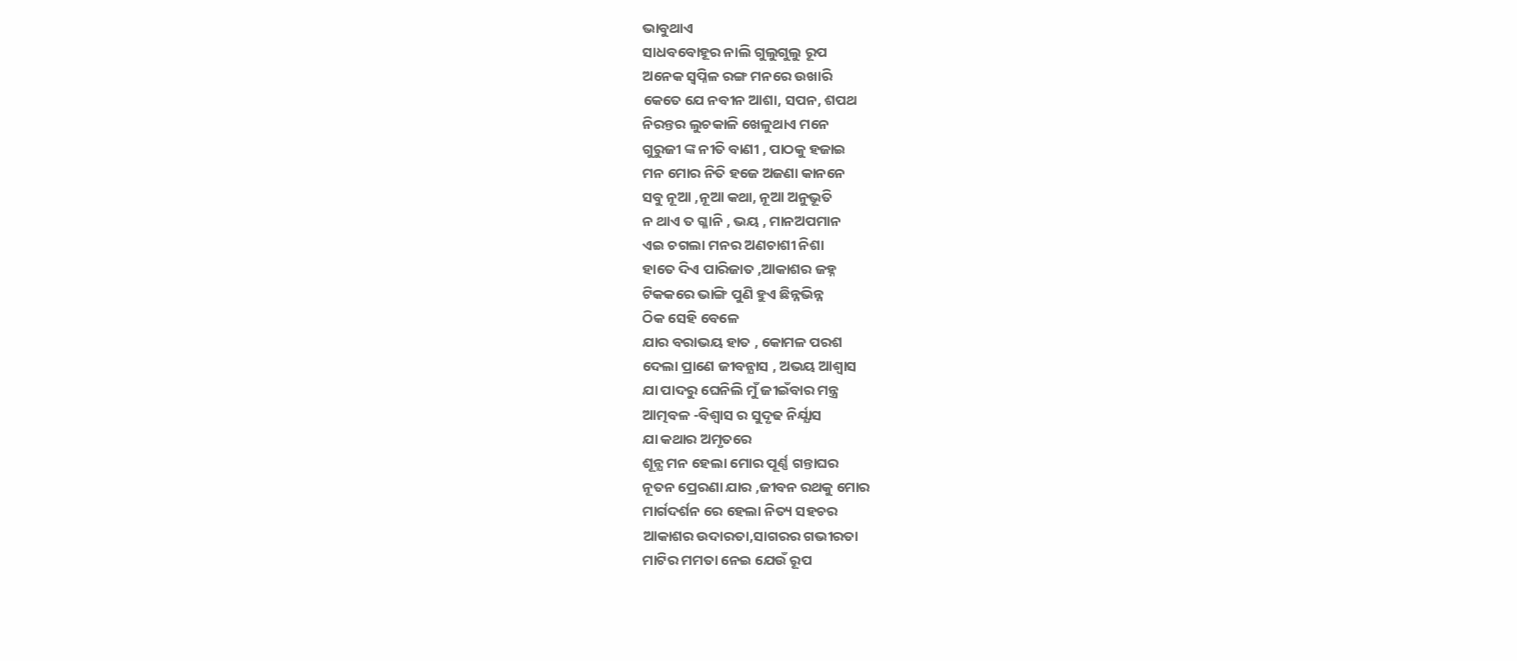ଭାବୁଥାଏ
ସାଧବବୋହୂର ନାଲି ଗୁଲୁଗୁଲୁ ରୂପ
ଅନେକ ସ୍ୱପ୍ନିଳ ରଙ୍ଗ ମନରେ ଉଖାରି
କେତେ ଯେ ନବୀନ ଆଶା, ସପନ, ଶପଥ
ନିରନ୍ତର ଲୁଚକାଳି ଖେଳୁଥାଏ ମନେ
ଗୁରୁଜୀ ଙ୍କ ନୀତି ବାଣୀ , ପାଠକୁ ହଜାଇ
ମନ ମୋର ନିତି ହଜେ ଅଜଣା କାନନେ
ସବୁ ନୂଆ ,ନୂଆ କଥା, ନୂଆ ଅନୁଭୂତି
ନ ଥାଏ ତ ଗ୍ଳାନି , ଭୟ , ମାନଅପମାନ
ଏଇ ଚଗଲା ମନର ଅଣଚାଶୀ ନିଶା
ହାତେ ଦିଏ ପାରିଜାତ ,ଆକାଶର ଜହ୍ନ
ଟିକକରେ ଭାଙ୍ଗି ପୁଣି ହୁଏ ଛିନ୍ନଭିନ୍ନ
ଠିକ ସେହି ବେଳେ
ଯାର ବରାଭୟ ହାତ , କୋମଳ ପରଶ
ଦେଲା ପ୍ରାଣେ ଜୀବନ୍ଯାସ , ଅଭୟ ଆଶ୍ୱାସ
ଯା ପାଦରୁ ଘେନିଲି ମୁଁ ଜୀଇଁବାର ମନ୍ତ୍ର
ଆତ୍ମବଳ -ବିଶ୍ୱାସ ର ସୁଦୃଢ ନିର୍ଯ୍ଯାସ
ଯା କଥାର ଅମୃତରେ
ଶୂନ୍ଯ ମନ ହେଲା ମୋର ପୂର୍ଣ୍ଣ ଗନ୍ତାଘର
ନୂତନ ପ୍ରେରଣା ଯାର ,ଜୀବନ ରଥକୁ ମୋର
ମାର୍ଗଦର୍ଶନ ରେ ହେଲା ନିତ୍ୟ ସହଚର
ଆକାଶର ଉଦାରତା,ସାଗରର ଗଭୀରତା
ମାଟିର ମମତା ନେଇ ଯେଉଁ ରୂପ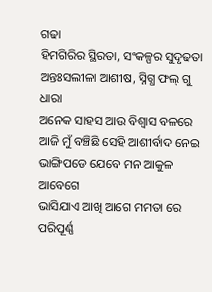ଗଢା
ହିମଗିରିର ସ୍ଥିରତା, ସଂକଳ୍ପର ସୁଦୃଢତା
ଅନ୍ତଃସଲୀଳା ଆଶୀଷ, ସ୍ନିଗ୍ଧ ଫଲ୍ ଗୁ ଧାରା
ଅନେକ ସାହସ ଆଉ ବିଶ୍ବାସ ବଳରେ
ଆଜି ମୁଁ ବଞ୍ଚିଛି ସେହି ଆଶୀର୍ବାଦ ନେଇ
ଭାଙ୍ଗିପଡେ ଯେବେ ମନ ଆକୁଳ ଆବେଗେ
ଭାସିଯାଏ ଆଖି ଆଗେ ମମତା ରେ ପରିପୂର୍ଣ୍ଣ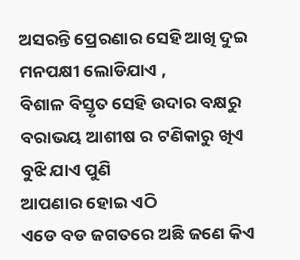ଅସରନ୍ତି ପ୍ରେରଣାର ସେହି ଆଖି ଦୁଇ
ମନପକ୍ଷୀ ଲୋଡିଯାଏ ,
ବିଶାଳ ବିସ୍ତୃତ ସେହି ଉଦାର ବକ୍ଷରୁ
ବରାଭୟ ଆଶୀଷ ର ଟଣିକାରୁ ଖିଏ
ବୁଝି ଯାଏ ପୁଣି
ଆପଣାର ହୋଇ ଏଠି
ଏଡେ ବଡ ଜଗତରେ ଅଛି ଜଣେ କିଏ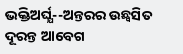ଭକ୍ତିଅର୍ଘ୍ଯ--ଅନ୍ତରର ଉଛ୍ୱସିତ ଦୂରନ୍ତ ଆବେଗ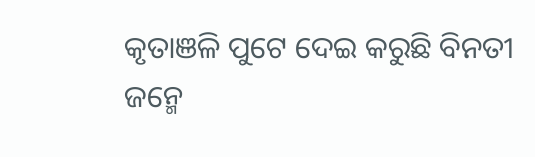କୃତାଞଳି ପୁଟେ ଦେଇ କରୁଛି ବିନତୀ
ଜନ୍ମେ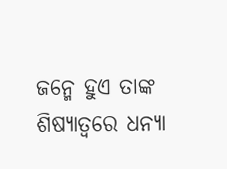ଜନ୍ମେ ହୁଏ ତାଙ୍କ ଶିଷ୍ଯାତ୍ୱରେ ଧନ୍ଯା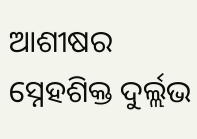ଆଶୀଷର ସ୍ନେହଶିକ୍ତ ଦୁର୍ଲ୍ଲଭ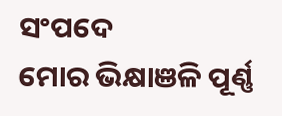ସଂପଦେ
ମୋର ଭିକ୍ଷାଞଳି ପୂର୍ଣ୍ଣ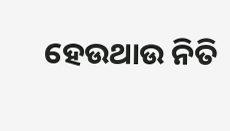ହେଉଥାଉ ନିତି